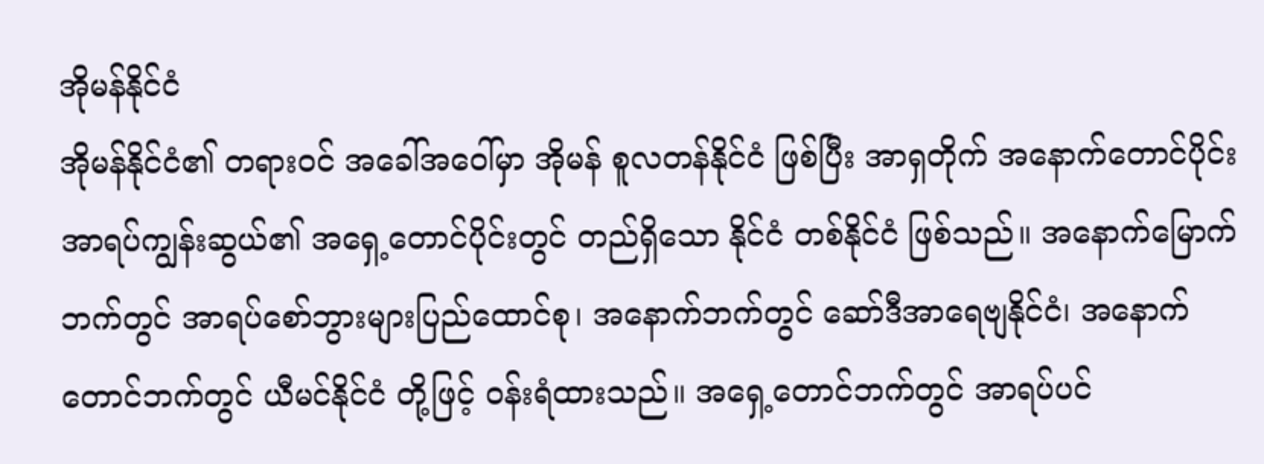အိုမန်နိုင်ငံ
အိုမန်နိုင်ငံ၏ တရားဝင် အခေါ်အဝေါ်မှာ အိုမန် စူလတန်နိုင်ငံ ဖြစ်ပြီး အာရှတိုက် အနောက်တောင်ပိုင်း အာရပ်ကျွန်းဆွယ်၏ အရှေ့တောင်ပိုင်းတွင် တည်ရှိသော နိုင်ငံ တစ်နိုင်ငံ ဖြစ်သည်။ အနောက်မြောက်ဘက်တွင် အာရပ်စော်ဘွားများပြည်ထောင်စု၊ အနောက်ဘက်တွင် ဆော်ဒီအာရေဗျနိုင်ငံ၊ အနောက်တောင်ဘက်တွင် ယီမင်နိုင်ငံ တို့ဖြင့် ဝန်းရံထားသည်။ အရှေ့တောင်ဘက်တွင် အာရပ်ပင်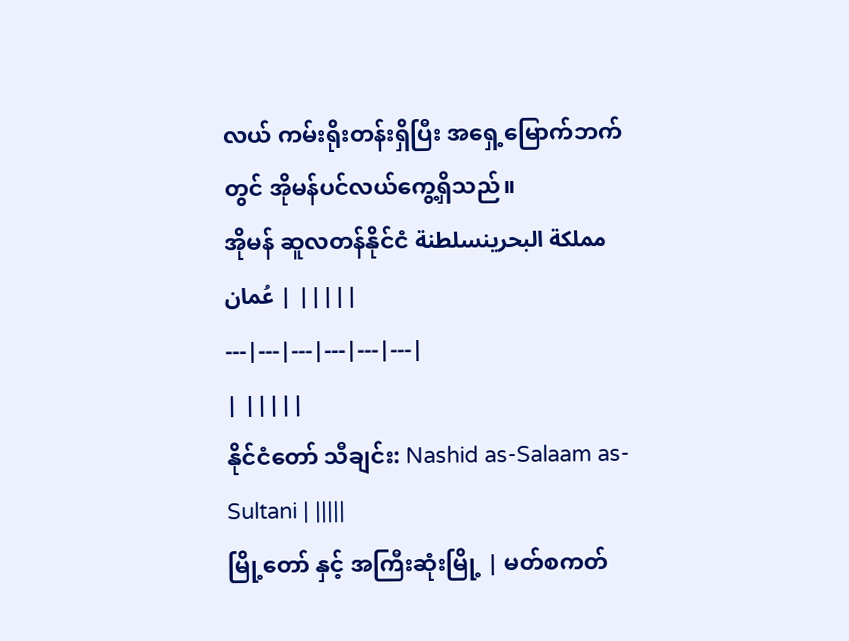လယ် ကမ်းရိုးတန်းရှိပြီး အရှေ့မြောက်ဘက်တွင် အိုမန်ပင်လယ်ကွေ့ရှိသည်။
အိုမန် ဆူလတန်နိုင်ငံ مملكة البحرينسلطنة عُمان | |||||
---|---|---|---|---|---|
| |||||
နိုင်ငံတော် သီချင်း: Nashid as-Salaam as-Sultani | |||||
မြို့တော် နှင့် အကြီးဆုံးမြို့ | မတ်စကတ်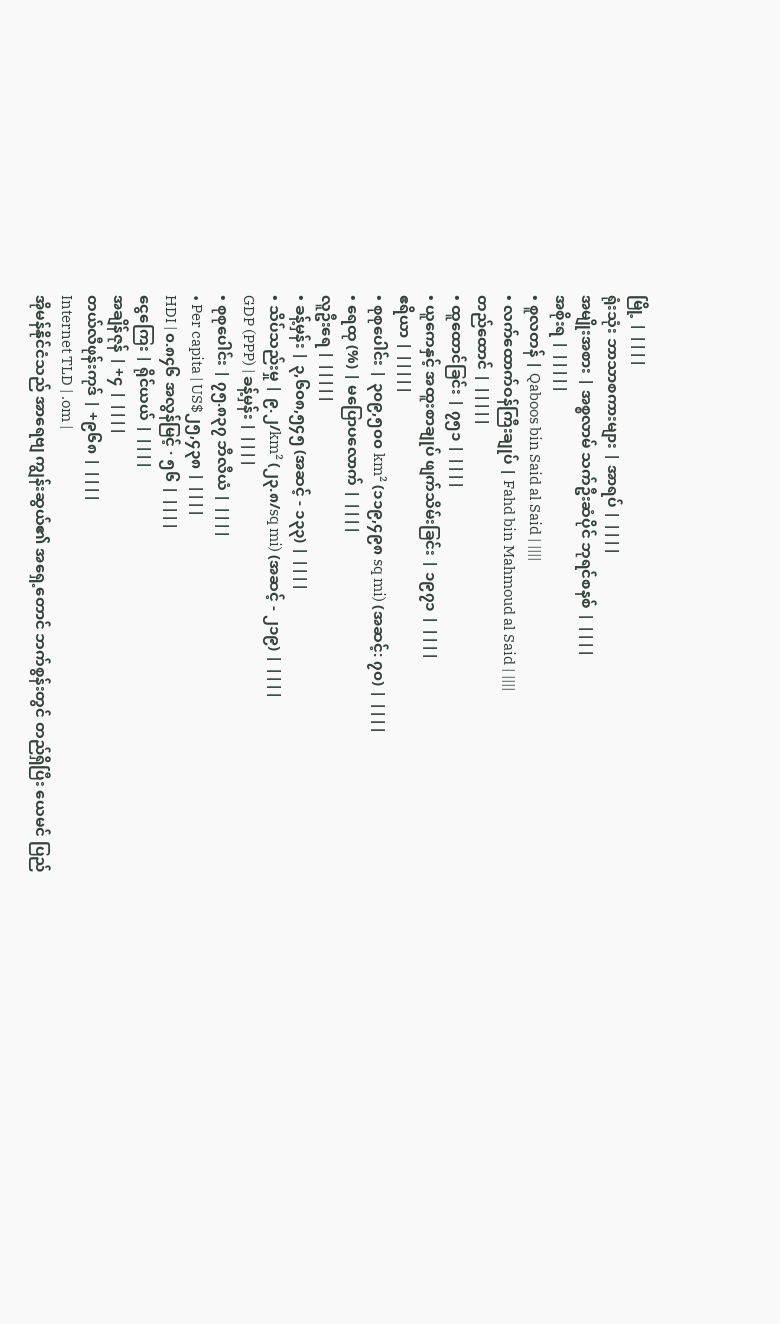မြို့ | ||||
ရုံးသုံး ဘာသာစကားများ | အာရပ် | ||||
အမျိုးအစား | အစ္စလာမ် သက်ဦးဆံပိုင် ဘုရင်စနစ် | ||||
အစိုးရ | |||||
• စူလတန် | Qaboos bin Said al Said | ||||
• လက်ထောက်ဝန်ကြီးချုပ် | Fahd bin Mahmoud al Said | ||||
တည်ထောင် | |||||
• ထူထောင်ခြင်း | ၇၅၁ | ||||
• ယူကေနှင့် အထူးစာချုပ် ဖျက်သိမ်းခြင်း | ၁၉၇၁ | ||||
ဧရိယာ | |||||
• စုစုပေါင်း | ၃၀၉,၅၀၀ km² (၁၁၉,၄၉၈ sq mi) (အဆင့်: ၇၀) | ||||
• ရေထု (%) | မပြောပလောက် | ||||
လူဦးရေ | |||||
• ခန့်မှန်း | ၃,၆၀၈,၅၄၅ (အဆင့် - ၁၃၃) | ||||
• သိပ်သည်းမှု | ၉.၂/km² (၂၃.၈/sq mi) (အဆင့် - ၂၁၉) | ||||
GDP (PPP) | ခန့်မှန်း | ||||
• စုစုပေါင်း | ၇၅.၈၃၇ ဘီလီယံ | ||||
• Per capita | US$၂၅,၄၃၈ | ||||
HDI | ၀.၈၄၆ အလွန်မြင့် · ၅၆ | ||||
ငွေကြေး | ရိုင်ယယ် | ||||
အချိန်ဇုန် | +၄ | ||||
တယ်လီဖုန်းကုဒ် | +၉၆၈ | ||||
Internet TLD | .om |
အိုမန်နိုင်ငံသည် အာရေဗျ ကျွန်းဆွယ်၏ အရှေ့တောင် ဘက်စွန်းတွင် တည်ရှိပြီး ယေမင် ပြည်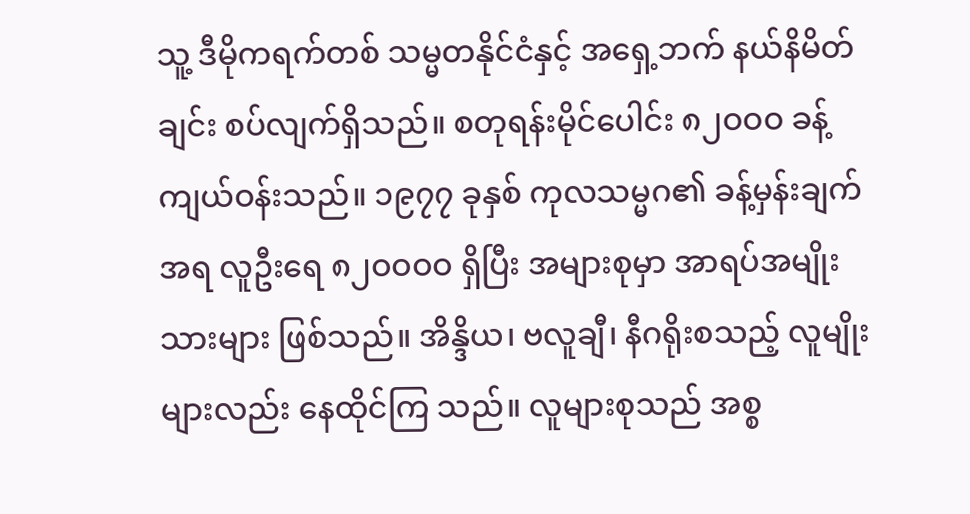သူ့ ဒီမိုကရက်တစ် သမ္မတနိုင်ငံနှင့် အရှေ့ဘက် နယ်နိမိတ်ချင်း စပ်လျက်ရှိသည်။ စတုရန်းမိုင်ပေါင်း ၈၂ဝဝဝ ခန့်ကျယ်ဝန်းသည်။ ၁၉၇၇ ခုနှစ် ကုလသမ္မဂ၏ ခန့်မှန်းချက်အရ လူဦးရေ ၈၂ဝဝဝဝ ရှိပြီး အများစုမှာ အာရပ်အမျိုးသားများ ဖြစ်သည်။ အိန္ဒိယ၊ ဗလူချီ၊ နီဂရိုးစသည့် လူမျိုးများလည်း နေထိုင်ကြ သည်။ လူများစုသည် အစ္စ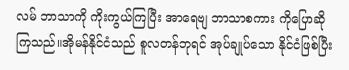လမ် ဘာသာကို ကိုးကွယ်ကြပြီး အာရေဗျ ဘာသာစကား ကိုပြောဆိုကြသည်။အိုမန်နိုင်ငံသည် စူလတန်ဘုရင် အုပ်ချုပ်သော နိုင်ငံဖြစ်ပြီး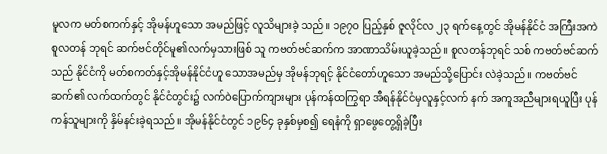မူလက မတ်စကက်နှင့် အိုမန်ဟူသော အမည်ဖြင့် လူသိများခဲ့ သည်။ ၁၉၇ဝ ပြည့်နှစ် ဇူလိုင်လ ၂၃ ရက်နေ့တွင် အိုမန်နိုင်ငံ အကြီးအကဲ စူလတန် ဘုရင် ဆက်ဗင်တိုင်မူ၏လက်မှသားဖြစ် သူ ကဗတ်ဗင်ဆက်က အာဏာသိမ်းယူခဲ့သည်။ စူလတန်ဘုရင် သစ် ကဗတ်ဗင်ဆက်သည် နိုင်ငံကို မတ်စကတ်နှင့်အိုမန်နိုင်ငံဟူ သောအမည်မှ အိုမန်ဘုရင့် နိုင်ငံတော်ဟူသော အမည်သို့ပြောင်း လဲခဲ့သည်။ ကဗတ်ဗင်ဆက်၏ လက်ထက်တွင် နိုင်ငံတွင်း၌ လက်ဝဲပြောက်ကျားများ ပုန်ကန်ထကြွရာ အီရန်နိုင်ငံမှလူနှင့်လက် နက် အကူအညီများရယူပြီး ပုန်ကန်သူများကို နှိမ်နင်းခဲ့ရသည်။ အိုမန်နိုင်ငံတွင် ၁၉၆၄ ခုနှစ်မှစ၍ ရေနံကို ရှာဖွေတွေ့ရှိခဲ့ပြီး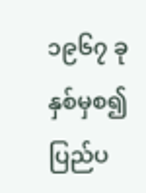၁၉၆၇ ခုနှစ်မှစ၍ ပြည်ပ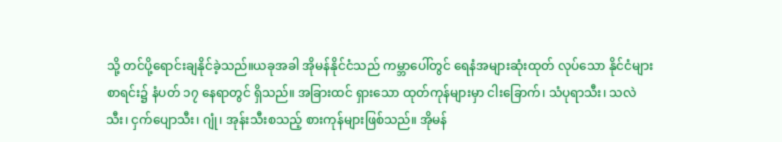သို့ တင်ပို့ရောင်းချနိုင်ခဲ့သည်။ယခုအခါ အိုမန်နိုင်ငံသည် ကမ္ဘာပေါ်တွင် ရေနံအများဆုံးထုတ် လုပ်သော နိုင်ငံများ စာရင်း၌ နံပတ် ၁၇ နေရာတွင် ရှိသည်။ အခြားထင် ရှားသော ထုတ်ကုန်များမှာ ငါးခြောက်၊ သံပုရာသီး၊ သလဲသီး၊ ငှက်ပျောသီး၊ ဂျုံ၊ အုန်းသီးစသည့် စားကုန်များဖြစ်သည်။ အိုမန်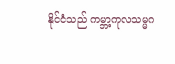နိုင်ငံသည် ကမ္ဘာ့ကုလသမ္မဂ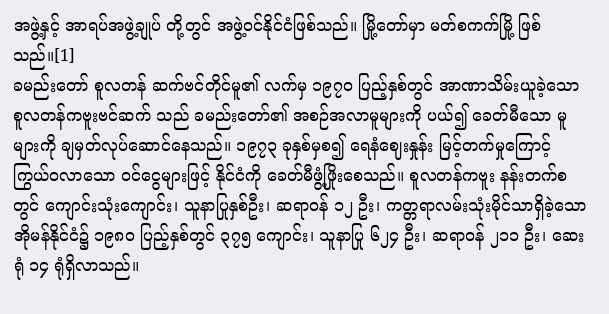အဖွဲ့နှင့် အာရပ်အဖွဲ့ချုပ် တို့တွင် အဖွဲ့ဝင်နိုင်ငံဖြစ်သည်။ မြို့တော်မှာ မတ်စကက်မြို့ ဖြစ် သည်။[1]
ခမည်းတော် စူလတန် ဆက်ဗင်တိုင်မူ၏ လက်မှ ၁၉၇ဝ ပြည့်နှစ်တွင် အာဏာသိမ်းယူခဲ့သော စူလတန်ကဗူးဗင်ဆက် သည် ခမည်းတော်၏ အစဉ်အလာမူများကို ပယ်၍ ခေတ်မီသော မူများကို ချမှတ်လုပ်ဆောင်နေသည်။ ၁၉၇၃ ခုနှစ်မှစ၍ ရေနံဈေးနှုန်း မြင့်တက်မှုကြောင့် ကြွယ်ဝလာသော ဝင်ငွေများဖြင့် နိုင်ငံကို ခေတ်မီဖွံ့ဖြိုးစေသည်။ စူလတန်ကဗူး နန်းတက်စတွင် ကျောင်းသုံးကျောင်း၊ သူနာပြုနှစ်ဦး၊ ဆရာဝန် ၁၂ ဦး၊ ကတ္တရာလမ်းသုံးမိုင်သာရှိခဲ့သော အိုမန်နိုင်ငံ၌ ၁၉၈ဝ ပြည့်နှစ်တွင် ၃၇၅ ကျောင်း၊ သူနာပြု ၆၂၄ ဦး၊ ဆရာဝန် ၂၁၁ ဦး၊ ဆေးရုံ ၁၄ ရုံရှိလာသည်။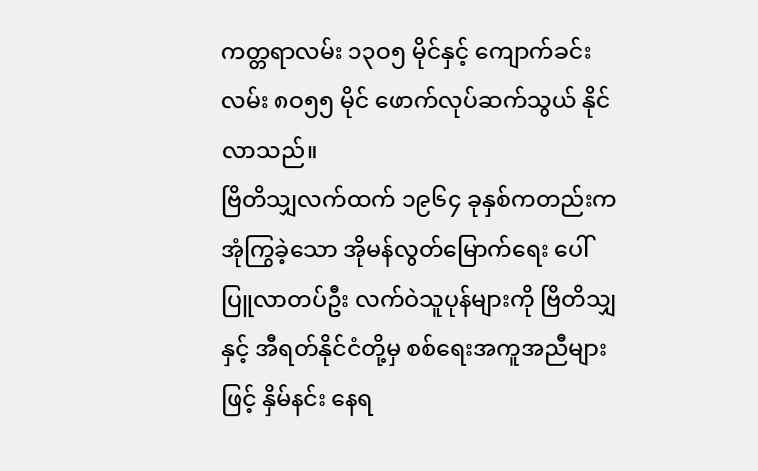ကတ္တရာလမ်း ၁၃ဝ၅ မိုင်နှင့် ကျောက်ခင်းလမ်း ၈ဝ၅၅ မိုင် ဖောက်လုပ်ဆက်သွယ် နိုင်လာသည်။
ဗြိတိသျှလက်ထက် ၁၉၆၄ ခုနှစ်ကတည်းက အုံကြွခဲ့သော အိုမန်လွတ်မြောက်ရေး ပေါ်ပြူလာတပ်ဦး လက်ဝဲသူပုန်များကို ဗြိတိသျှနှင့် အီရတ်နိုင်ငံတို့မှ စစ်ရေးအကူအညီများဖြင့် နှိမ်နင်း နေရ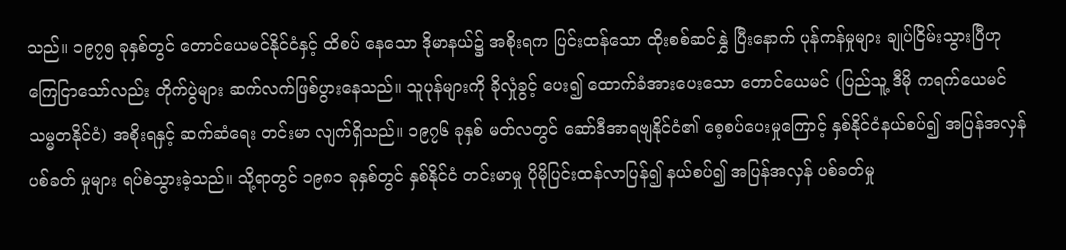သည်။ ၁၉၇၅ ခုနှစ်တွင် တောင်ယေမင်နိုင်ငံနှင့် ထိစပ် နေသော ဒိုမာနယ်၌ အစိုးရက ပြင်းထန်သော ထိုးစစ်ဆင်နွှဲ ပြီးနောက် ပုန်ကန်မှုများ ချုပ်ငြိမ်းသွားပြီဟုကြေငြာသော်လည်း တိုက်ပွဲများ ဆက်လက်ဖြစ်ပွားနေသည်။ သူပုန်များကို ခိုလှုံခွင့် ပေး၍ ထောက်ခံအားပေးသော တောင်ယေမင် (ပြည်သူ့ ဒီမို ကရက်ယေမင်သမ္မတနိုင်ငံ) အစိုးရနှင့် ဆက်ဆံရေး တင်းမာ လျက်ရှိသည်။ ၁၉၇၆ ခုနှစ် မတ်လတွင် ဆော်ဒီအာရဗျနိုင်ငံ၏ စေ့စပ်ပေးမှုကြောင့် နှစ်နိုင်ငံနယ်စပ်၍ အပြန်အလှန်ပစ်ခတ် မှုများ ရပ်စဲသွားခဲ့သည်။ သို့ရာတွင် ၁၉၈၁ ခုနှစ်တွင် နှစ်နိုင်ငံ တင်းမာမှု ပိုမိုပြင်းထန်လာပြန်၍ နယ်စပ်၍ အပြန်အလှန် ပစ်ခတ်မှု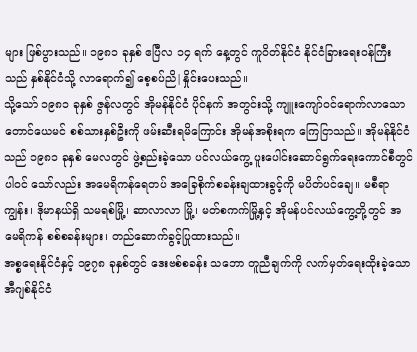များ ဖြစ်ပွားသည်။ ၁၉၈၁ ခုနှစ် ဧပြီလ ၁၄ ရက် နေ့တွင် ကူဝိတ်နိုင်ငံ နိုင်ငံခြားရေးဝန်ကြီးသည် နှစ်နိုင်ငံသို့ လာရောက်၍ စေ့စပ်ညိ|နှိုင်းပေးသည်။
သို့သော် ၁၉၈၁ ခုနှစ် ဇွန်လတွင် အိုမန်နိုင်ငံ ပိုင်နက် အတွင်းသို့ ကျူးကျော်ဝင်ရောက်လာသော တောင်ယေမင် စစ်သားနှစ်ဦးကို ဖမ်းဆီးရမိကြောင်း အိုမန်အစိုးရက ကြေငြာသည်။ အိုမန်နိုင်ငံသည် ၁၉၈၁ ခုနှစ် မေလတွင် ဖွဲ့စည်းခဲ့သော ပင်လယ်ကွေ့ ပူးပေါင်းဆောင်ရွက်ရေးကောင်စီတွင် ပါဝင် သော်လည်း အမေရိကန်ရေတပ် အခြေစိုက်စခန်းချထားခွင့်ကို မပိတ်ပင်ချေ။ မစီရာကျွန်း၊ ဒိုမာနယ်ရှိ သမရစ်မြို့၊ ဆာလာလာ မြို့၊ မတ်စကက်မြို့နှင့် အိုမန်ပင်လယ်ကွေ့တို့တွင် အမေရိကန် စစ်စခန်းများ၊ တည်ဆောက်ခွင့်ပြုထားသည်။
အစ္စရေးနိုင်ငံနှင့် ၁၉၇၈ ခုနှစ်တွင် ဒေးဗစ်စခန်း သဘော တူညီချက်ကို လက်မှတ်ရေးထိုးခဲ့သော အီဂျစ်နိုင်ငံ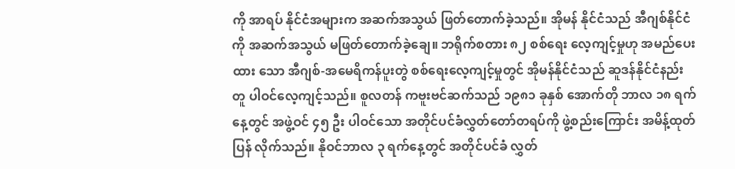ကို အာရပ် နိုင်ငံအများက အဆက်အသွယ် ဖြတ်တောက်ခဲ့သည်။ အိုမန် နိုင်ငံသည် အီဂျစ်နိုင်ငံကို အဆက်အသွယ် မဖြတ်တောက်ခဲ့ချေ။ ဘရိုက်စတား ၈၂ စစ်ရေး လေ့ကျင့်မှုဟု အမည်ပေးထား သော အီဂျစ်-အမေရိကန်ပူးတွဲ စစ်ရေးလေ့ကျင့်မှုတွင် အိုမန်နိုင်ငံသည် ဆူဒန်နိုင်ငံနည်းတူ ပါဝင်လေ့ကျင့်သည်။ စူလတန် ကဗူးဗင်ဆက်သည် ၁၉၈၁ ခုနှစ် အောက်တို ဘာလ ၁၈ ရက်နေ့တွင် အဖွဲ့ဝင် ၄၅ ဦး ပါဝင်သော အတိုင်ပင်ခံလွှတ်တော်တရပ်ကို ဖွဲ့စည်းကြောင်း အမိန့်ထုတ်ပြန် လိုက်သည်။ နိုဝင်ဘာလ ၃ ရက်နေ့တွင် အတိုင်ပင်ခံ လွှတ်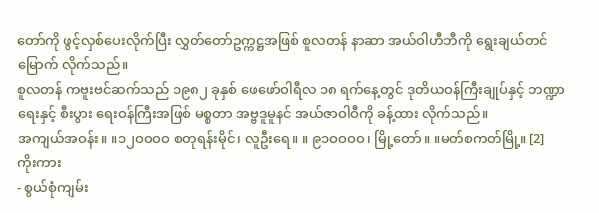တော်ကို ဖွင့်လှစ်ပေးလိုက်ပြီး လွှတ်တော်ဥက္ကဋ္ဌအဖြစ် စူလတန် နာဆာ အယ်ဝါဟီဘီကို ရွေးချယ်တင်မြောက် လိုက်သည်။
စူလတန် ကဗူးဗင်ဆက်သည် ၁၉၈၂ ခုနှစ် ဖေဖော်ဝါရီလ ၁၈ ရက်နေ့တွင် ဒုတိယဝန်ကြီးချုပ်နှင့် ဘဏ္ဍာရေးနှင့် စီးပွား ရေးဝန်ကြီးအဖြစ် မစ္စတာ အဗ္ဗဒူမူနင် အယ်ဇာဝါဝီကို ခန့်ထား လိုက်သည်။
အကျယ်အဝန်း။ ။၁၂ဝဝဝဝ စတုရန်းမိုင်၊ လူဦးရေ။ ။ ၉၁ဝဝဝဝ၊ မြို့တော်။ ။မတ်စကတ်မြို့။ [2]
ကိုးကား
- စွယ်စုံကျမ်း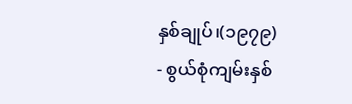နှစ်ချုပ်၊(၁၉၇၉)
- စွယ်စုံကျမ်းနှစ်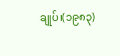ချုပ်၊(၁၉၈၃)